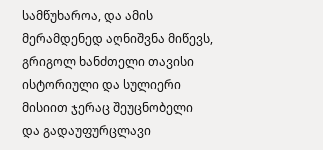სამწუხაროა, და ამის მერამდენედ აღნიშვნა მიწევს, გრიგოლ ხანძთელი თავისი ისტორიული და სულიერი მისიით ჯერაც შეუცნობელი და გადაუფურცლავი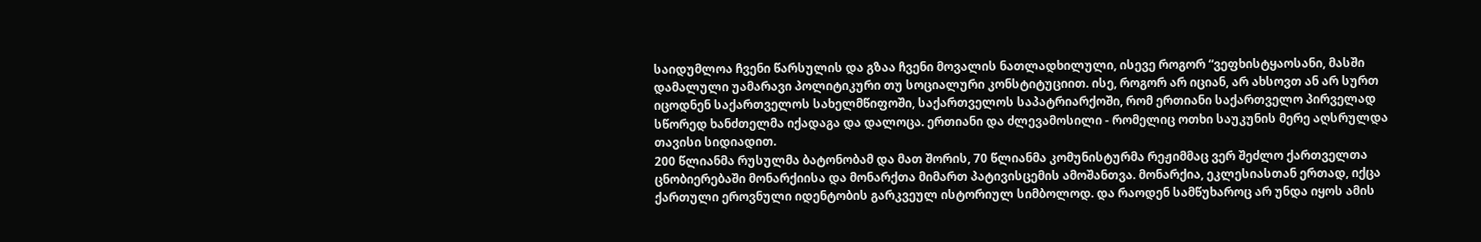საიდუმლოა ჩვენი წარსულის და გზაა ჩვენი მოვალის ნათლადხილული, ისევე როგორ “ვეფხისტყაოსანი, მასში დამალული უამარავი პოლიტიკური თუ სოციალური კონსტიტუციით. ისე, როგორ არ იციან, არ ახსოვთ ან არ სურთ იცოდნენ საქართველოს სახელმწიფოში, საქართველოს საპატრიარქოში, რომ ერთიანი საქართველო პირველად სწორედ ხანძთელმა იქადაგა და დალოცა. ერთიანი და ძლევამოსილი - რომელიც ოთხი საუკუნის მერე აღსრულდა თავისი სიდიადით.
200 წლიანმა რუსულმა ბატონობამ და მათ შორის, 70 წლიანმა კომუნისტურმა რეჟიმმაც ვერ შეძლო ქართველთა ცნობიერებაში მონარქიისა და მონარქთა მიმართ პატივისცემის ამოშანთვა. მონარქია, ეკლესიასთან ერთად, იქცა ქართული ეროვნული იდენტობის გარკვეულ ისტორიულ სიმბოლოდ. და რაოდენ სამწუხაროც არ უნდა იყოს ამის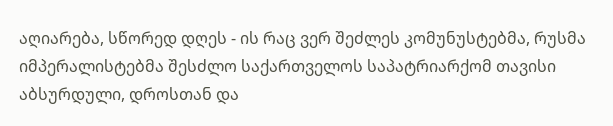აღიარება, სწორედ დღეს - ის რაც ვერ შეძლეს კომუნუსტებმა, რუსმა იმპერალისტებმა შესძლო საქართველოს საპატრიარქომ თავისი აბსურდული, დროსთან და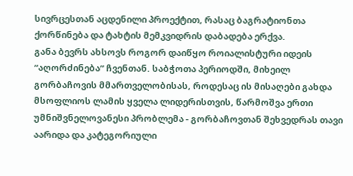სივრცესთან აცდენილი პროექტით, რასაც ბაგრატიონთა ქორწინება და ტახტის მემკვიდრის დაბადება ერქვა.
განა ბევრს ახსოვს როგორ დაიწყო როიალისტური იდეის “აღორძინება” ჩვენთან. საბჭოთა პერიოდში, მიხეილ გორბაჩოვის მმართველობისას, როდესაც ის მისაღები გახდა მსოფლიოს ლამის ყველა ლიდერისთვის, წარმოშვა ერთი უმნიშვნელოვანესი პრობლემა - გორბაჩოვთან შეხვედრას თავი აარიდა და კატეგორიული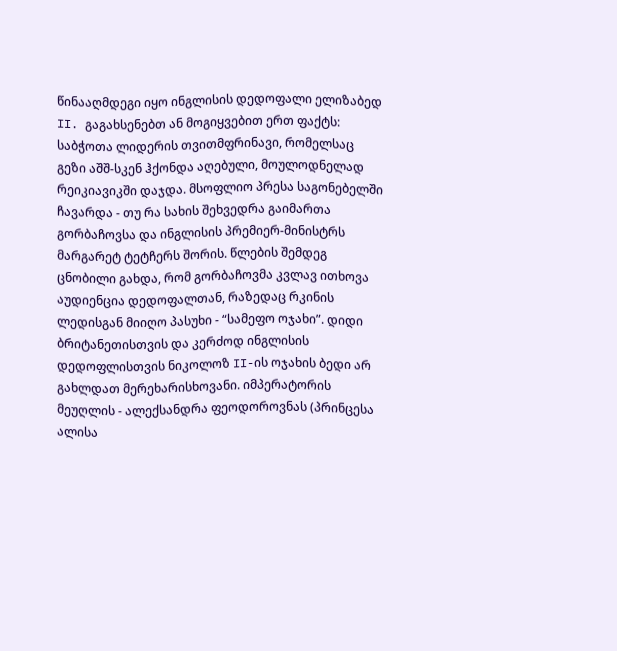წინააღმდეგი იყო ინგლისის დედოფალი ელიზაბედ II. გაგახსენებთ ან მოგიყვებით ერთ ფაქტს: საბჭოთა ლიდერის თვითმფრინავი, რომელსაც გეზი აშშ-სკენ ჰქონდა აღებული, მოულოდნელად რეიკიავიკში დაჯდა. მსოფლიო პრესა საგონებელში ჩავარდა - თუ რა სახის შეხვედრა გაიმართა გორბაჩოვსა და ინგლისის პრემიერ-მინისტრს მარგარეტ ტეტჩერს შორის. წლების შემდეგ ცნობილი გახდა, რომ გორბაჩოვმა კვლავ ითხოვა აუდიენცია დედოფალთან, რაზედაც რკინის ლედისგან მიიღო პასუხი - “სამეფო ოჯახი”. დიდი ბრიტანეთისთვის და კერძოდ ინგლისის დედოფლისთვის ნიკოლოზ II-ის ოჯახის ბედი არ გახლდათ მერეხარისხოვანი. იმპერატორის მეუღლის - ალექსანდრა ფეოდოროვნას (პრინცესა ალისა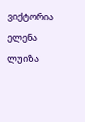ვიქტორია ელენა ლუიზა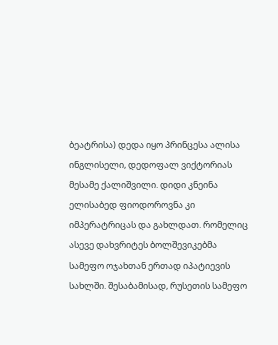ბეატრისა) დედა იყო პრინცესა ალისა ინგლისელი, დედოფალ ვიქტორიას მესამე ქალიშვილი. დიდი კნეინა ელისაბედ ფიოდოროვნა კი იმპერატრიცას და გახლდათ. რომელიც ასევე დახვრიტეს ბოლშევიკებმა სამეფო ოჯახთან ერთად იპატიევის სახლში. შესაბამისად, რუსეთის სამეფო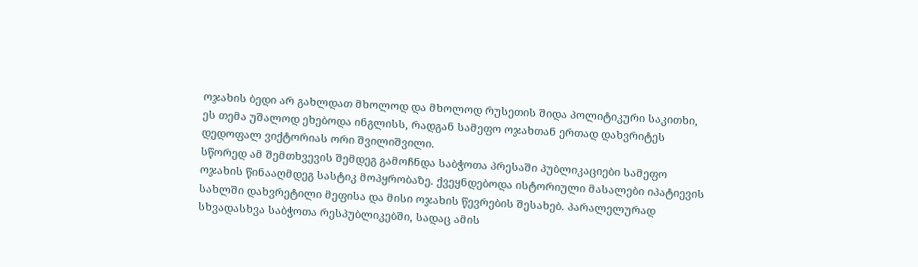ოჯახის ბედი არ გახლდათ მხოლოდ და მხოლოდ რუსეთის შიდა პოლიტიკური საკითხი, ეს თემა უშალოდ ეხებოდა ინგლისს, რადგან სამეფო ოჯახთან ერთად დახვრიტეს დედოფალ ვიქტორიას ორი შვილიშვილი.
სწორედ ამ შემთხვევის შემდეგ გამოჩნდა საბჭოთა პრესაში პუბლიკაციები სამეფო ოჯახის წინააღმდეგ სასტიკ მოპყრობაზე. ქვეყნდებოდა ისტორიული მასალები იპატიევის სახლში დახვრეტილი მეფისა და მისი ოჯახის წევრების შესახებ. პარალელურად სხვადასხვა საბჭოთა რესპუბლიკებში, სადაც ამის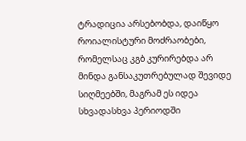ტრადიცია არსებობდა, დაიწყო როიალისტური მოძრაობები, რომელსაც კგბ კურირებდა არ მინდა განსაკუთრებულად შევიდე სიღმეებში, მაგრამ ეს იდეა სხვადასხვა პერიოდში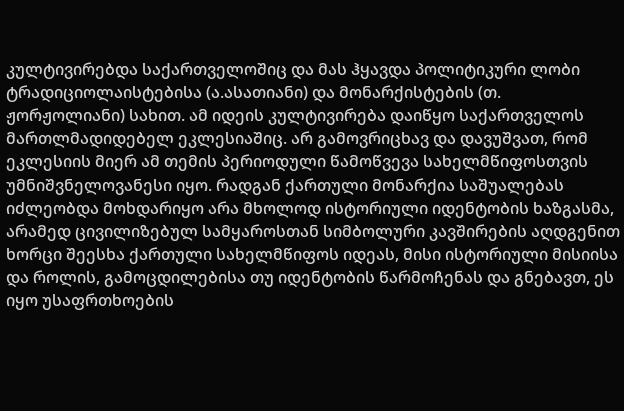კულტივირებდა საქართველოშიც და მას ჰყავდა პოლიტიკური ლობი ტრადიციოლაისტებისა (ა.ასათიანი) და მონარქისტების (თ. ჟორჟოლიანი) სახით. ამ იდეის კულტივირება დაიწყო საქართველოს მართლმადიდებელ ეკლესიაშიც. არ გამოვრიცხავ და დავუშვათ, რომ ეკლესიის მიერ ამ თემის პერიოდული წამოწვევა სახელმწიფოსთვის უმნიშვნელოვანესი იყო. რადგან ქართული მონარქია საშუალებას იძლეობდა მოხდარიყო არა მხოლოდ ისტორიული იდენტობის ხაზგასმა, არამედ ცივილიზებულ სამყაროსთან სიმბოლური კავშირების აღდგენით ხორცი შეესხა ქართული სახელმწიფოს იდეას, მისი ისტორიული მისიისა და როლის, გამოცდილებისა თუ იდენტობის წარმოჩენას და გნებავთ, ეს იყო უსაფრთხოების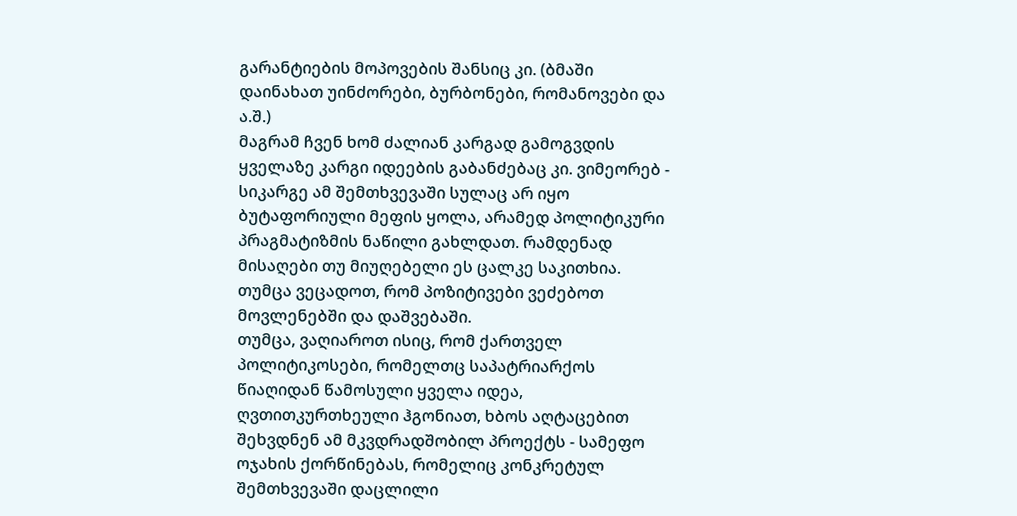გარანტიების მოპოვების შანსიც კი. (ბმაში დაინახათ უინძორები, ბურბონები, რომანოვები და ა.შ.)
მაგრამ ჩვენ ხომ ძალიან კარგად გამოგვდის ყველაზე კარგი იდეების გაბანძებაც კი. ვიმეორებ - სიკარგე ამ შემთხვევაში სულაც არ იყო ბუტაფორიული მეფის ყოლა, არამედ პოლიტიკური პრაგმატიზმის ნაწილი გახლდათ. რამდენად მისაღები თუ მიუღებელი ეს ცალკე საკითხია. თუმცა ვეცადოთ, რომ პოზიტივები ვეძებოთ მოვლენებში და დაშვებაში.
თუმცა, ვაღიაროთ ისიც, რომ ქართველ პოლიტიკოსები, რომელთც საპატრიარქოს წიაღიდან წამოსული ყველა იდეა, ღვთითკურთხეული ჰგონიათ, ხბოს აღტაცებით შეხვდნენ ამ მკვდრადშობილ პროექტს - სამეფო ოჯახის ქორწინებას, რომელიც კონკრეტულ შემთხვევაში დაცლილი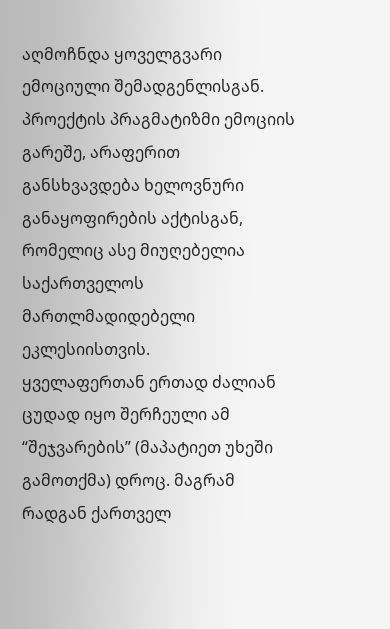აღმოჩნდა ყოველგვარი ემოციული შემადგენლისგან. პროექტის პრაგმატიზმი ემოციის გარეშე, არაფერით განსხვავდება ხელოვნური განაყოფირების აქტისგან, რომელიც ასე მიუღებელია საქართველოს მართლმადიდებელი ეკლესიისთვის.
ყველაფერთან ერთად ძალიან ცუდად იყო შერჩეული ამ “შეჯვარების” (მაპატიეთ უხეში გამოთქმა) დროც. მაგრამ რადგან ქართველ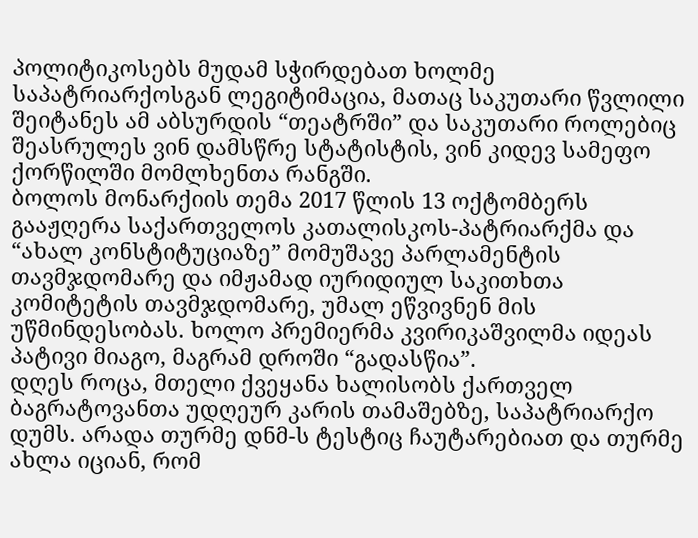პოლიტიკოსებს მუდამ სჭირდებათ ხოლმე საპატრიარქოსგან ლეგიტიმაცია, მათაც საკუთარი წვლილი შეიტანეს ამ აბსურდის “თეატრში” და საკუთარი როლებიც შეასრულეს ვინ დამსწრე სტატისტის, ვინ კიდევ სამეფო ქორწილში მომლხენთა რანგში.
ბოლოს მონარქიის თემა 2017 წლის 13 ოქტომბერს გააჟღერა საქართველოს კათალისკოს-პატრიარქმა და “ახალ კონსტიტუციაზე” მომუშავე პარლამენტის თავმჯდომარე და იმჟამად იურიდიულ საკითხთა კომიტეტის თავმჯდომარე, უმალ ეწვივნენ მის უწმინდესობას. ხოლო პრემიერმა კვირიკაშვილმა იდეას პატივი მიაგო, მაგრამ დროში “გადასწია”.
დღეს როცა, მთელი ქვეყანა ხალისობს ქართველ ბაგრატოვანთა უდღეურ კარის თამაშებზე, საპატრიარქო დუმს. არადა თურმე დნმ-ს ტესტიც ჩაუტარებიათ და თურმე ახლა იციან, რომ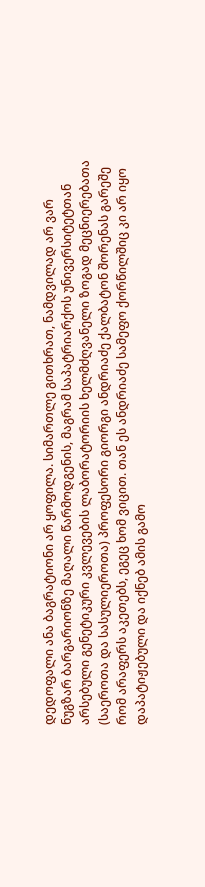დედოფალი ანა ბაგრატიონი არ ყოფილა. სიმართლე გითხრათ, ნამდვილად არ ვარ ნუგზარ ბარგარიონზე მაღალი წარმოდგენის, მაგრამ საპატრიარქოს უნივერსიტეტთან არსებული გენეტიკური კვლევების ლაბორატორიის ხელმძღვანელი ზოგად მეცნიერებათა (საეროთა და სასულიეროთა) პროფესორი გიორგი ანდრიაძე ქალბატონ შორენას გარეშე რომ არაფერს აკეთებს, ეგეც ხომ ვიცით. თან ეს ანდრიაძე სამეფო ქორწილშიც კი არ იყო დაპატიჟებული და იქნებ ამის გამო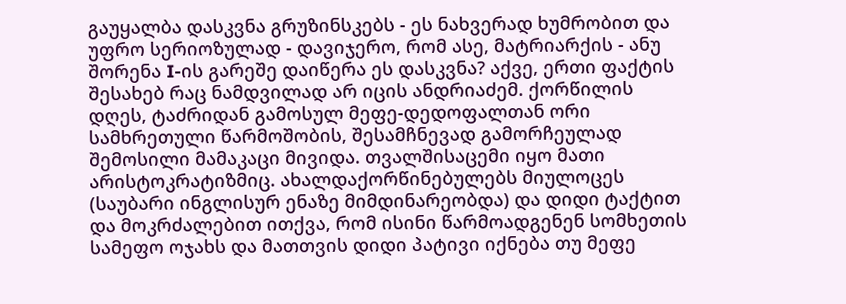გაუყალბა დასკვნა გრუზინსკებს - ეს ნახვერად ხუმრობით და უფრო სერიოზულად - დავიჯერო, რომ ასე, მატრიარქის - ანუ შორენა I-ის გარეშე დაიწერა ეს დასკვნა? აქვე, ერთი ფაქტის შესახებ რაც ნამდვილად არ იცის ანდრიაძემ. ქორწილის დღეს, ტაძრიდან გამოსულ მეფე-დედოფალთან ორი სამხრეთული წარმოშობის, შესამჩნევად გამორჩეულად შემოსილი მამაკაცი მივიდა. თვალშისაცემი იყო მათი არისტოკრატიზმიც. ახალდაქორწინებულებს მიულოცეს (საუბარი ინგლისურ ენაზე მიმდინარეობდა) და დიდი ტაქტით და მოკრძალებით ითქვა, რომ ისინი წარმოადგენენ სომხეთის სამეფო ოჯახს და მათთვის დიდი პატივი იქნება თუ მეფე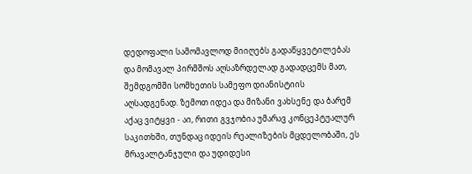დედოფალი სამომავლოდ მიიღებს გადაწყვეტილებას და მომავალ პირმშოს აღსაზრდელად გადადცემს მათ, შემდგომში სომხეთის სამეფო დიანისტიის აღსადგენად. ზემოთ იდეა და მიზანი ვახსენე და ბარემ აქაც ვიტყვი - აი, რითი გვჯობია უმარავ კონცეპტუალურ საკითხში, თუნდაც იდეის რეალიზების მცდელობაში, ეს მრავალტანჯული და უდიდესი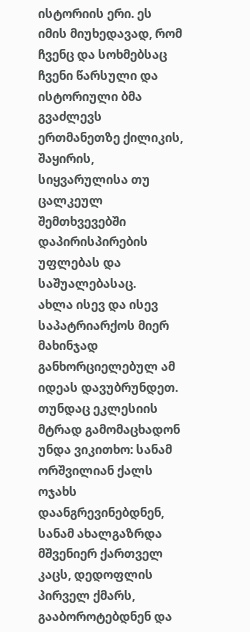ისტორიის ერი. ეს იმის მიუხედავად, რომ ჩვენც და სოხმებსაც ჩვენი წარსული და ისტორიული ბმა გვაძლევს ერთმანეთზე ქილიკის, შაყირის, სიყვარულისა თუ ცალკეულ შემთხვევებში დაპირისპირების უფლებას და საშუალებასაც.
ახლა ისევ და ისევ საპატრიარქოს მიერ მახინჯად განხორციელებულ ამ იდეას დავუბრუნდეთ. თუნდაც ეკლესიის მტრად გამომაცხადონ უნდა ვიკითხო: სანამ ორშვილიან ქალს ოჯახს დაანგრევინებდნენ, სანამ ახალგაზრდა მშვენიერ ქართველ კაცს, დედოფლის პირველ ქმარს, გააბოროტებდნენ და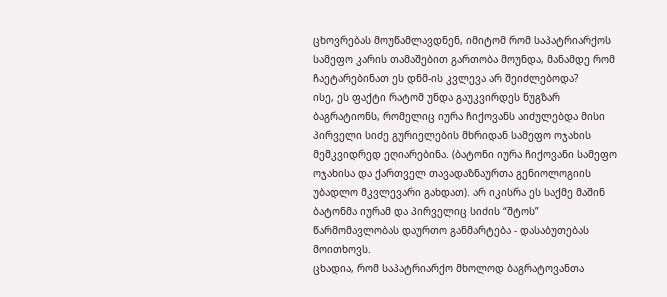ცხოვრებას მოუწამლავდნენ, იმიტომ რომ საპატრიარქოს სამეფო კარის თამაშებით გართობა მოუნდა, მანამდე რომ ჩაეტარებინათ ეს დნმ-ის კვლევა არ შეიძლებოდა?
ისე, ეს ფაქტი რატომ უნდა გაუკვირდეს ნუგზარ ბაგრატიონს, რომელიც იურა ჩიქოვანს აიძულებდა მისი პირველი სიძე გურიელების მხრიდან სამეფო ოჯახის მემკვიდრედ ეღიარებინა. (ბატონი იურა ჩიქოვანი სამეფო ოჯახისა და ქართველ თავადაზნაურთა გენიოლოგიის უბადლო მკვლევარი გახდათ). არ იკისრა ეს საქმე მაშინ ბატონმა იურამ და პირველიც სიძის “შტოს” წარმომავლობას დაურთო განმარტება - დასაბუთებას მოითხოვს.
ცხადია, რომ საპატრიარქო მხოლოდ ბაგრატოვანთა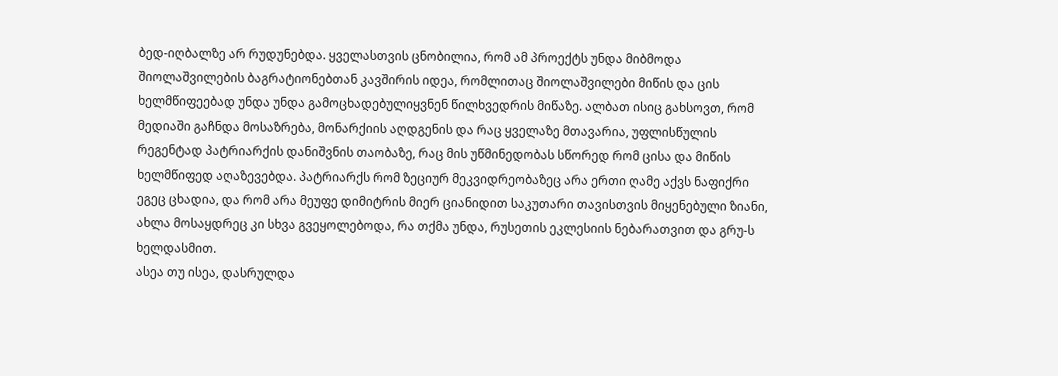ბედ-იღბალზე არ რუდუნებდა. ყველასთვის ცნობილია, რომ ამ პროექტს უნდა მიბმოდა შიოლაშვილების ბაგრატიონებთან კავშირის იდეა, რომლითაც შიოლაშვილები მიწის და ცის ხელმწიფეებად უნდა უნდა გამოცხადებულიყვნენ წილხვედრის მიწაზე. ალბათ ისიც გახსოვთ, რომ მედიაში გაჩნდა მოსაზრება, მონარქიის აღდგენის და რაც ყველაზე მთავარია, უფლისწულის რეგენტად პატრიარქის დანიშვნის თაობაზე, რაც მის უწმინედობას სწორედ რომ ცისა და მიწის ხელმწიფედ აღაზევებდა. პატრიარქს რომ ზეციურ მეკვიდრეობაზეც არა ერთი ღამე აქვს ნაფიქრი ეგეც ცხადია, და რომ არა მეუფე დიმიტრის მიერ ციანიდით საკუთარი თავისთვის მიყენებული ზიანი, ახლა მოსაყდრეც კი სხვა გვეყოლებოდა, რა თქმა უნდა, რუსეთის ეკლესიის ნებარათვით და გრუ-ს ხელდასმით.
ასეა თუ ისეა, დასრულდა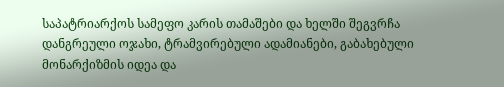საპატრიარქოს სამეფო კარის თამაშები და ხელში შეგვრჩა დანგრეული ოჯახი, ტრამვირებული ადამიანები, გაბახებული მონარქიზმის იდეა და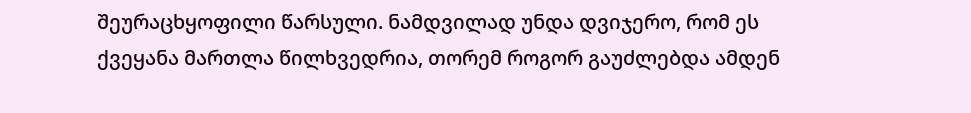შეურაცხყოფილი წარსული. ნამდვილად უნდა დვიჯერო, რომ ეს ქვეყანა მართლა წილხვედრია, თორემ როგორ გაუძლებდა ამდენ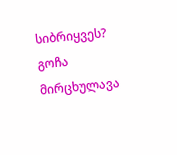სიბრიყვეს?
გოჩა მირცხულავა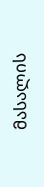მასალის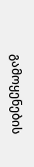გამოყენების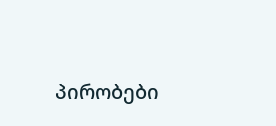პირობები